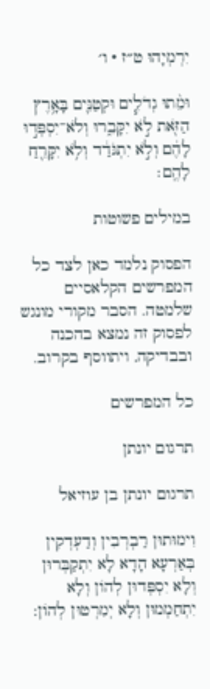יִרְמְיָהוּ ט״ז · ו׳

וּמֵ֨תוּ גְדֹלִ֧ים וּקְטַנִּ֛ים בָּאָ֥רֶץ הַזֹּ֖את לֹ֣א יִקָּבֵ֑רוּ וְלֹא־יִסְפְּד֣וּ לָהֶ֔ם וְלֹ֣א יִתְגֹּדַ֔ד וְלֹ֥א יִקָּרֵ֖חַ לָהֶֽם׃

במילים פשוטות

הפסוק נלמד כאן לצד כל המפרשים הקלאסיים שלמטה. הסבר מקורי מונגש לפסוק זה נמצא בהכנה ובבדיקה, ויתווסף בקרוב.

כל המפרשים

תרגום יונתן

תרגום יונתן בן עוזיאל

וִימוּתוּן רַבְרְבִין וְדַעְדְקִין בְּאַרְעָא הָדָא לָא יִתְקַבְּרוּן וְלָא יִסְפְּדוּן לְהוֹן וְלָא יִתְחַמְמוּן וְלָא יְמִרְטוּן לְהוֹן: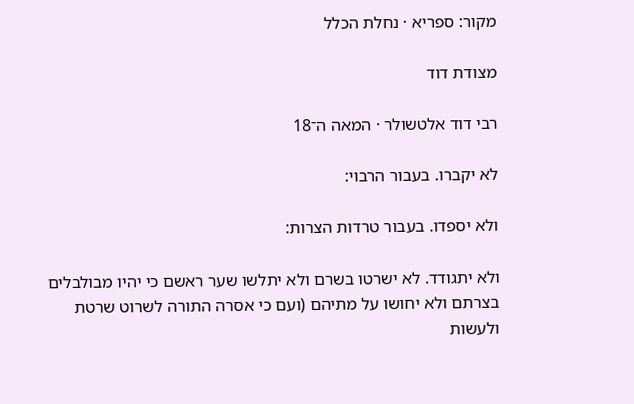מקור: ספריא · נחלת הכלל

מצודת דוד

רבי דוד אלטשולר · המאה ה־18

לא יקברו. בעבור הרבוי:

ולא יספדו. בעבור טרדות הצרות:

ולא יתגודד. לא ישרטו בשרם ולא יתלשו שער ראשם כי יהיו מבולבלים בצרתם ולא יחושו על מתיהם (ועם כי אסרה התורה לשרוט שרטת ולעשות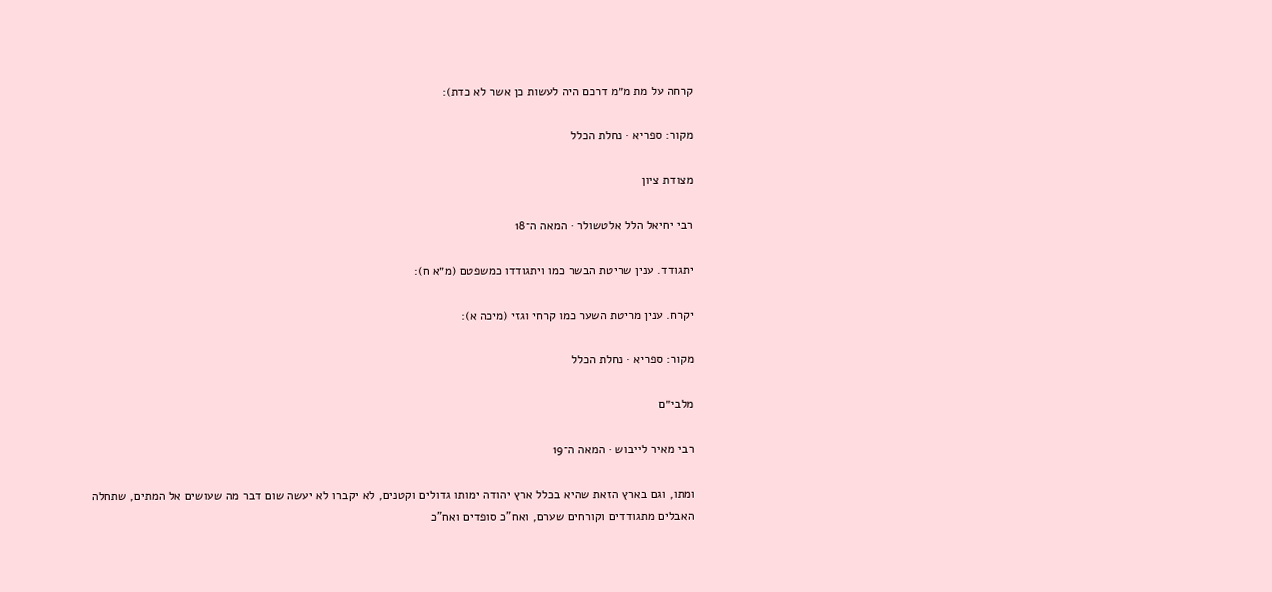קרחה על מת מ״מ דרכם היה לעשות כן אשר לא כדת):

מקור: ספריא · נחלת הכלל

מצודת ציון

רבי יחיאל הלל אלטשולר · המאה ה־18

יתגודד. ענין שריטת הבשר כמו ויתגודדו כמשפטם (מ״א ח):

יקרח. ענין מריטת השער כמו קרחי וגזי (מיכה א):

מקור: ספריא · נחלת הכלל

מלבי״ם

רבי מאיר לייבוש · המאה ה־19

ומתו, וגם בארץ הזאת שהיא בכלל ארץ יהודה ימותו גדולים וקטנים, לא יקברו לא יעשה שום דבר מה שעושים אל המתים, שתחלה האבלים מתגודדים וקורחים שערם, ואח"כ סופדים ואח"כ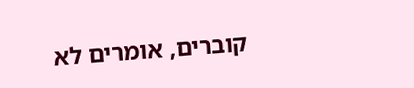קוברים, אומרים לא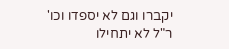יקברו וגם לא יספדו וכו' ר"ל לא יתחילו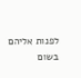לפנות אליהם בשום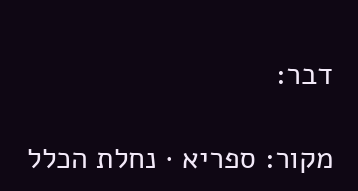דבר:

מקור: ספריא · נחלת הכלל